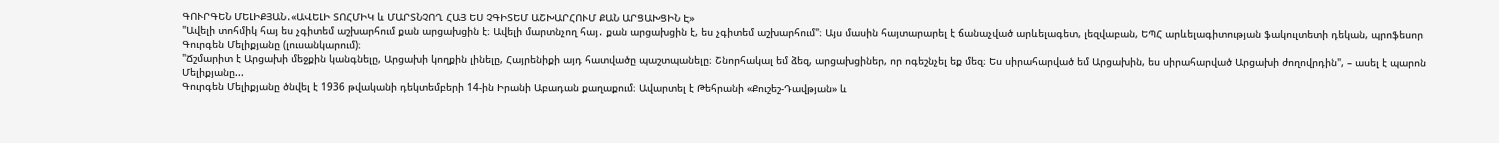ԳՈՒՐԳԵՆ ՄԵԼԻՔՅԱՆ․«ԱՎԵԼԻ ՏՈՀՄԻԿ և ՄԱՐՏՆՉՈՂ ՀԱՅ ԵՍ ՉԳԻՏԵՄ ԱՇԽԱՐՀՈՒՄ ՔԱՆ ԱՐՑԱԽՑԻՆ Է»
"Ավելի տոհմիկ հայ ես չգիտեմ աշխարհում քան արցախցին է։ Ավելի մարտնչող հայ․ քան արցախցին է, ես չգիտեմ աշխարհում"։ Այս մասին հայտարարել է ճանաչված արևելագետ, լեզվաբան, ԵՊՀ արևելագիտության ֆակուլտետի դեկան, պրոֆեսոր Գուրգեն Մելիքյանը (լուսանկարում)։
"Ճշմարիտ է Արցախի մեջքին կանգնելը, Արցախի կողքին լինելը, Հայրենիքի այդ հատվածը պաշտպանելը։ Շնորհակալ եմ ձեզ, արցախցիներ, որ ոգեշնչել եք մեզ։ Ես սիրահարված եմ Արցախին, ես սիրահարված Արցախի ժողովրդին", – ասել է պարոն Մելիքյանը...
Գուրգեն Մելիքյանը ծնվել է 1936 թվականի դեկտեմբերի 14-ին Իրանի Աբադան քաղաքում։ Ավարտել է Թեհրանի «Քուշեշ-Դավթյան» և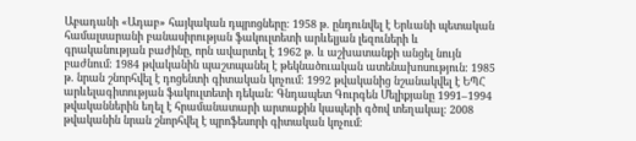Աբադանի «Ադաբ» հայկական դպրոցները։ 1958 թ. ընդունվել է Երևանի պետական համալսարանի բանասիրության ֆակուլտետի արևելյան լեզուների և գրականության բաժինը, որն ավարտել է 1962 թ. և աշխատանքի անցել նույն բաժնում։ 1984 թվականին պաշտպանել է թեկնածուական ատենախոսություն։ 1985 թ. նրան շնորհվել է դոցենտի գիտական կոչում։ 1992 թվականից նշանակվել է ԵՊՀ արևելագիտության ֆակուլտետի դեկան։ Գնդապետ Գուրգեն Մելիքյանը 1991–1994 թվականներին եղել է հրամանատարի արտաքին կապերի գծով տեղակալ։ 2008 թվականին նրան շնորհվել է պրոֆեսորի գիտական կոչում։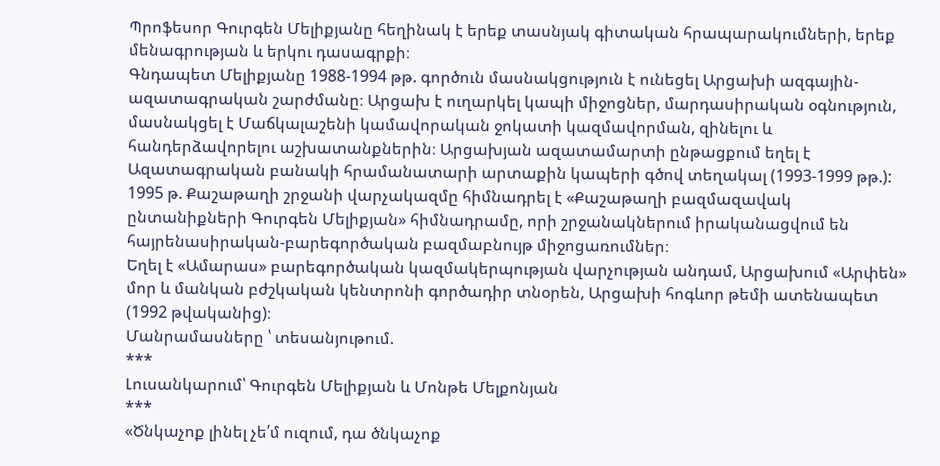Պրոֆեսոր Գուրգեն Մելիքյանը հեղինակ է երեք տասնյակ գիտական հրապարակումների, երեք մենագրության և երկու դասագրքի։
Գնդապետ Մելիքյանը 1988-1994 թթ. գործուն մասնակցություն է ունեցել Արցախի ազգային-ազատագրական շարժմանը։ Արցախ է ուղարկել կապի միջոցներ, մարդասիրական օգնություն, մասնակցել է Մաճկալաշենի կամավորական ջոկատի կազմավորման, զինելու և հանդերձավորելու աշխատանքներին։ Արցախյան ազատամարտի ընթացքում եղել է Ազատագրական բանակի հրամանատարի արտաքին կապերի գծով տեղակալ (1993-1999 թթ.):
1995 թ. Քաշաթաղի շրջանի վարչակազմը հիմնադրել է «Քաշաթաղի բազմազավակ ընտանիքների Գուրգեն Մելիքյան» հիմնադրամը, որի շրջանակներում իրականացվում են հայրենասիրական-բարեգործական բազմաբնույթ միջոցառումներ։
Եղել է «Ամարաս» բարեգործական կազմակերպության վարչության անդամ, Արցախում «Արփեն» մոր և մանկան բժշկական կենտրոնի գործադիր տնօրեն, Արցախի հոգևոր թեմի ատենապետ (1992 թվականից)։
Մանրամասները ՝ տեսանյութում.
***
Լուսանկարում՝ Գուրգեն Մելիքյան և Մոնթե Մելքոնյան
***
«Ծնկաչոք լինել չե՛մ ուզում, դա ծնկաչոք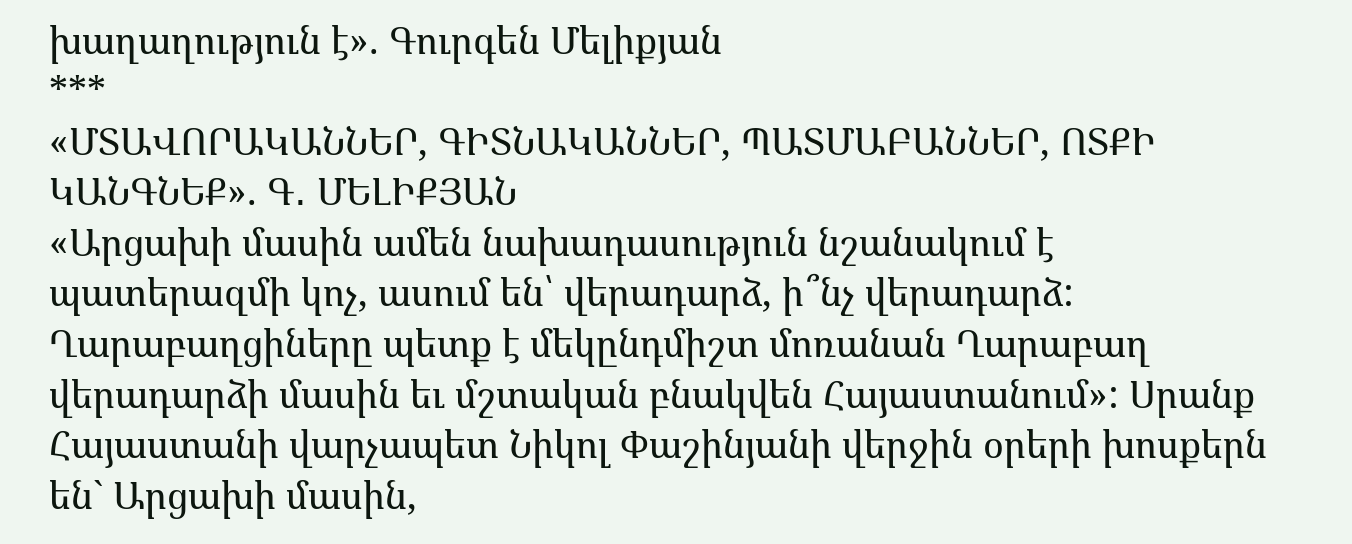խաղաղություն է». Գուրգեն Մելիքյան
***
«ՄՏԱՎՈՐԱԿԱՆՆԵՐ, ԳԻՏՆԱԿԱՆՆԵՐ, ՊԱՏՄԱԲԱՆՆԵՐ, ՈՏՔԻ ԿԱՆԳՆԵՔ». Գ․ ՄԵԼԻՔՅԱՆ
«Արցախի մասին ամեն նախադասություն նշանակում է պատերազմի կոչ, ասում են՝ վերադարձ, ի՞նչ վերադարձ: Ղարաբաղցիները պետք է մեկընդմիշտ մոռանան Ղարաբաղ վերադարձի մասին եւ մշտական բնակվեն Հայաստանում»: Սրանք Հայաստանի վարչապետ Նիկոլ Փաշինյանի վերջին օրերի խոսքերն են` Արցախի մասին,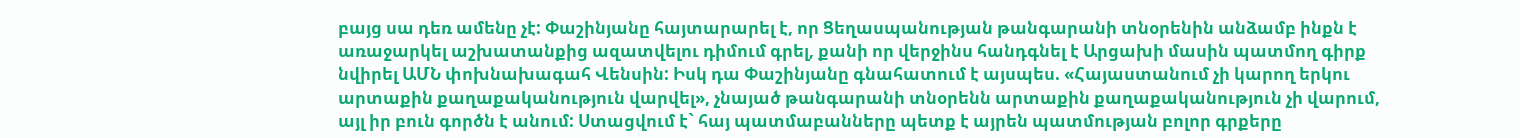բայց սա դեռ ամենը չէ: Փաշինյանը հայտարարել է, որ Ցեղասպանության թանգարանի տնօրենին անձամբ ինքն է առաջարկել աշխատանքից ազատվելու դիմում գրել, քանի որ վերջինս հանդգնել է Արցախի մասին պատմող գիրք նվիրել ԱՄՆ փոխնախագահ Վենսին: Իսկ դա Փաշինյանը գնահատում է այսպես. «Հայաստանում չի կարող երկու արտաքին քաղաքականություն վարվել», չնայած թանգարանի տնօրենն արտաքին քաղաքականություն չի վարում, այլ իր բուն գործն է անում: Ստացվում է` հայ պատմաբանները պետք է այրեն պատմության բոլոր գրքերը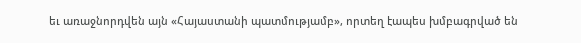եւ առաջնորդվեն այն «Հայաստանի պատմությամբ», որտեղ էապես խմբագրված են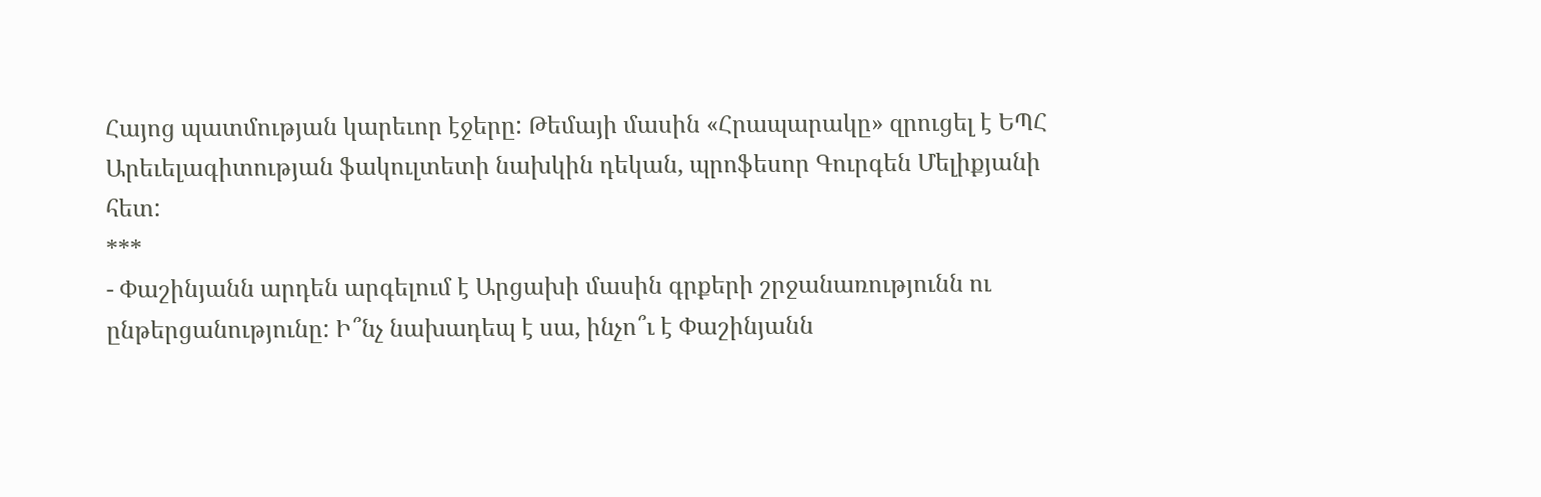Հայոց պատմության կարեւոր էջերը: Թեմայի մասին «Հրապարակը» զրուցել է ԵՊՀ Արեւելագիտության ֆակուլտետի նախկին դեկան, պրոֆեսոր Գուրգեն Մելիքյանի հետ:
***
- Փաշինյանն արդեն արգելում է Արցախի մասին գրքերի շրջանառությունն ու ընթերցանությունը: Ի՞նչ նախադեպ է սա, ինչո՞ւ է Փաշինյանն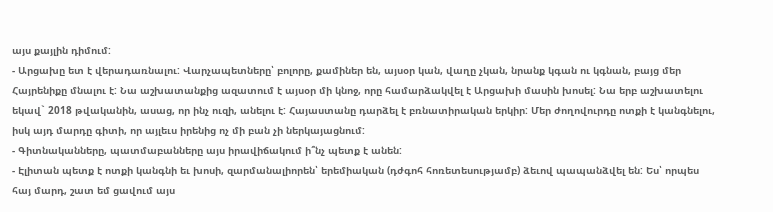այս քայլին դիմում:
- Արցախը ետ է վերադառնալու: Վարչապետները՝ բոլորը, քամիներ են, այսօր կան, վաղը չկան, նրանք կգան ու կգնան, բայց մեր Հայրենիքը մնալու է: Նա աշխատանքից ազատում է այսօր մի կնոջ, որը համարձակվել է Արցախի մասին խոսել: Նա երբ աշխատելու եկավ` 2018 թվականին, ասաց, որ ինչ ուզի, անելու է: Հայաստանը դարձել է բռնատիրական երկիր: Մեր ժողովուրդը ոտքի է կանգնելու, իսկ այդ մարդը գիտի, որ այլեւս իրենից ոչ մի բան չի ներկայացնում:
- Գիտնականները, պատմաբանները այս իրավիճակում ի՞նչ պետք է անեն:
- Էլիտան պետք է ոտքի կանգնի եւ խոսի, զարմանալիորեն՝ երեմիական (դժգոհ հոռետեսությամբ) ձեւով պապանձվել են: Ես՝ որպես հայ մարդ, շատ եմ ցավում այս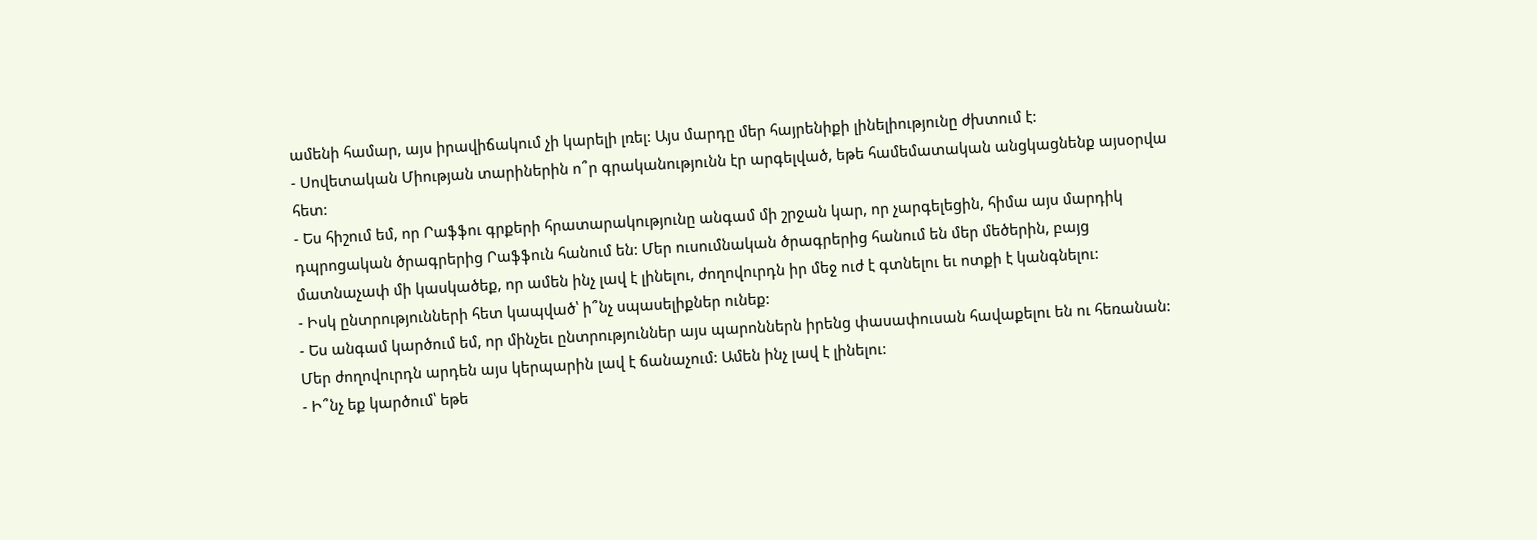ամենի համար, այս իրավիճակում չի կարելի լռել: Այս մարդը մեր հայրենիքի լինելիությունը ժխտում է:
- Սովետական Միության տարիներին ո՞ր գրականությունն էր արգելված, եթե համեմատական անցկացնենք այսօրվա հետ:
- Ես հիշում եմ, որ Րաֆֆու գրքերի հրատարակությունը անգամ մի շրջան կար, որ չարգելեցին, հիմա այս մարդիկ դպրոցական ծրագրերից Րաֆֆուն հանում են: Մեր ուսումնական ծրագրերից հանում են մեր մեծերին, բայց մատնաչափ մի կասկածեք, որ ամեն ինչ լավ է լինելու, ժողովուրդն իր մեջ ուժ է գտնելու եւ ոտքի է կանգնելու:
- Իսկ ընտրությունների հետ կապված՝ ի՞նչ սպասելիքներ ունեք:
- Ես անգամ կարծում եմ, որ մինչեւ ընտրություններ այս պարոններն իրենց փասափուսան հավաքելու են ու հեռանան: Մեր ժողովուրդն արդեն այս կերպարին լավ է ճանաչում: Ամեն ինչ լավ է լինելու:
- Ի՞նչ եք կարծում՝ եթե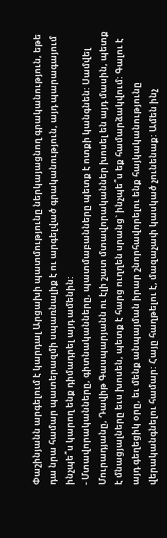Փաշինյանն արգելում է կարդալ Արցախի պատմությունը ներկայացնող գրականություն, եթե դա նրա համար պատերազմի սպառնալիք է ու արգելված գրականություն, այդ պարագայում ինչպե՞ս կարող ենք դիմադրել այդ ամենին:
- Մտավորականները, գիտնականները, պատմաբանները պետք է ոտքի կանգնեն: Սամվել Մուրադյանը, Դավիթ Գասպարյանն ու էլի շատ մտավորականներ խոսել են այդ մասին, պետք է մնացյալները եւս խոսեն, պետք է հարց ուղղեն սրանց` ինչպե՞ս եք համարձակվում: Գալու է այդ գեղեցիկ օրը, եւ մենք անպայման իրար շնորհավորելու ենք հայկականությունը վերականգնելու համար: Հայը հաղթելու է, մազաչափ կասկած չունենաք: Ամեն ինչ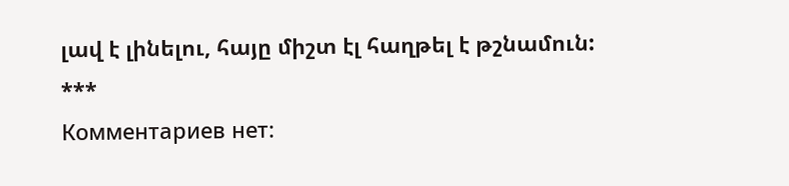լավ է լինելու, հայը միշտ էլ հաղթել է թշնամուն:
***
Комментариев нет: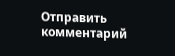Отправить комментарий